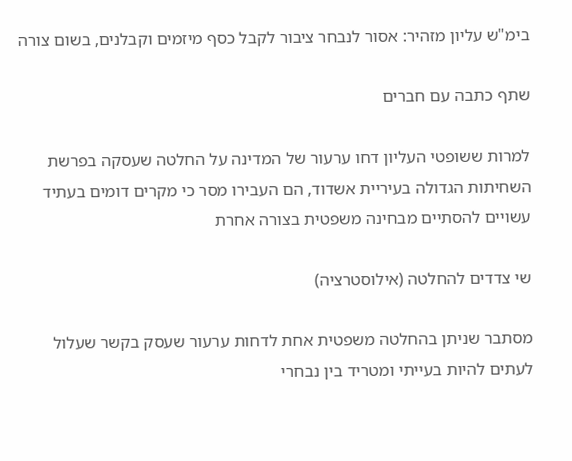בימ"ש עליון מזהיר: אסור לנבחר ציבור לקבל כסף מיזמים וקבלנים, בשום צורה

שתף כתבה עם חברים

למרות ששופטי העליון דחו ערעור של המדינה על החלטה שעסקה בפרשת השחיתות הגדולה בעיריית אשדוד, הם העבירו מסר כי מקרים דומים בעתיד עשויים להסתיים מבחינה משפטית בצורה אחרת

שי צדדים להחלטה (אילוסטרציה)

מסתבר שניתן בהחלטה משפטית אחת לדחות ערעור שעסק בקשר שעלול לעתים להיות בעייתי ומטריד בין נבחרי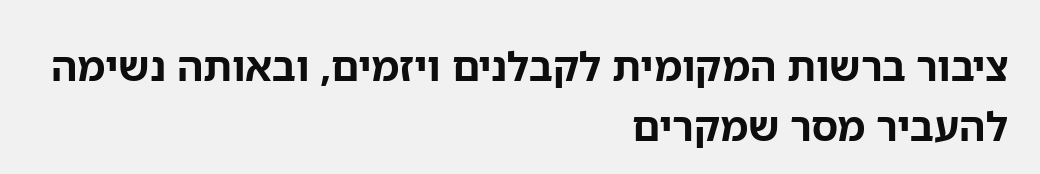ציבור ברשות המקומית לקבלנים ויזמים, ובאותה נשימה להעביר מסר שמקרים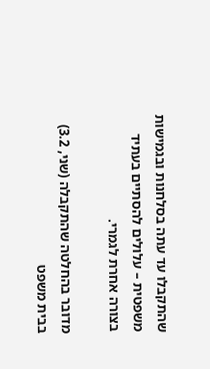שהתקבלו עד עתה בסלחנות ובגמישות משפטית – עלולים להסתיים בעתיד בצורה אחרת לגמרי.

מדובר בהחלטה שהתקבלה (שני, 3.2) בבית משפט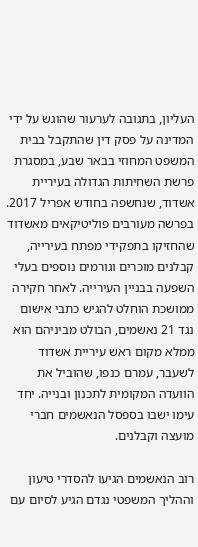העליון, בתגובה לערעור שהוגש על ידי המדינה על פסק דין שהתקבל בבית המשפט המחוזי בבאר שבע, במסגרת פרשת השחיתות הגדולה בעיריית אשדוד, שנחשפה בחודש אפריל 2017. בפרשה מעורבים פוליטיקאים מאשדוד שהחזיקו בתפקידי מפתח בעירייה, קבלנים מוכרים וגורמים נוספים בעלי השפעה בבניין העירייה. לאחר חקירה ממושכת הוחלט להגיש כתבי אישום נגד 21 נאשמים, הבולט מביניהם הוא ממלא מקום ראש עיריית אשדוד לשעבר, עמרם כנפו, שהוביל את הוועדה המקומית לתכנון ובנייה. יחד עימו ישבו בספסל הנאשמים חברי מועצה וקבלנים.

רוב הנאשמים הגיעו להסדרי טיעון וההליך המשפטי נגדם הגיע לסיום עם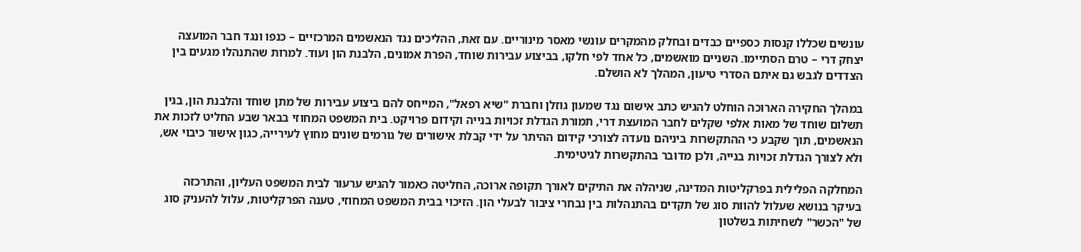עונשים שכללו קנסות כספיים כבדים ובחלק מהמקרים עונשי מאסר מינוריים. עם זאת, ההליכים נגד הנאשמים המרכזיים – כנפו ונגד חבר המועצה יצחק דרי – טרם הסתיימו. השניים מואשמים, כל אחד לפי חלקו, בביצוע עבירות שוחד, הפרת אמונים, הלבנת הון ועוד. למרות שהתנהלו מגעים בין הצדדים לגבש גם איתם הסדרי טיעון, המהלך לא הושלם.

במהלך החקירה הארוכה הוחלט להגיש כתב אישום נגד שמעון גוזלן וחברת "שיא רפאל", המייחס להם ביצוע עבירות של מתן שוחד והלבנת הון, בגין תשלום שוחד של מאות אלפי שקלים לחבר המועצת דרי, תמורת הגדלת זכויות בנייה וקידום פרויקט. בית המשפט המחוזי בבאר שבע החליט לזכות את הנאשמים, תוך שקבע כי ההתקשרות ביניהם נועדה לצורכי קידום ההיתר על ידי קבלת אישורים של גורמים שונים מחוץ לעירייה, כגון אישור כיבוי אש, ולא לצורך הגדלת זכויות בנייה, ולכן מדובר בהתקשרות לגיטימית.

המחלקה הפלילית בפרקליטות המדינה, שניהלה את התיקים לאורך תקופה ארוכה, החליטה כאמור להגיש ערעור לבית המשפט העליון, והתרכזה בעיקר בנושא שעלול להוות סוג של תקדים בהתנהלות בין נבחרי ציבור לבעלי הון. הזיכוי בבית המשפט המחוזי, טענה הפרקליטות, עלול להעניק סוג של "הכשר" לשחיתות בשלטון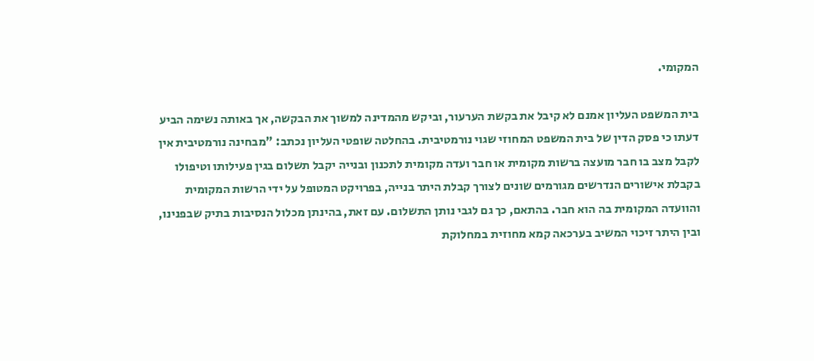המקומי.

בית המשפט העליון אמנם לא קיבל את בקשת הערעור, וביקש מהמדינה למשוך את הבקשה, אך באותה נשימה הביע דעתו כי פסק הדין של בית המשפט המחוזי שגוי נורמטיבית. בהחלטה שופטי העליון נכתב: "מבחינה נורמטיבית אין לקבל מצב בו חבר מועצה ברשות מקומית או חבר ועדה מקומית לתכנון ובנייה יקבל תשלום בגין פעילותו וטיפולו בקבלת אישורים הנדרשים מגורמים שונים לצורך קבלת היתר בנייה, בפרויקט המטופל על ידי הרשות המקומית והוועדה המקומית בה הוא חבר. בהתאם, כך גם לגבי נותן התשלום. עם זאת, בהינתן מכלול הנסיבות בתיק שבפנינו, ובין היתר זיכוי המשיב בערכאה קמא מחוזית במחלוקת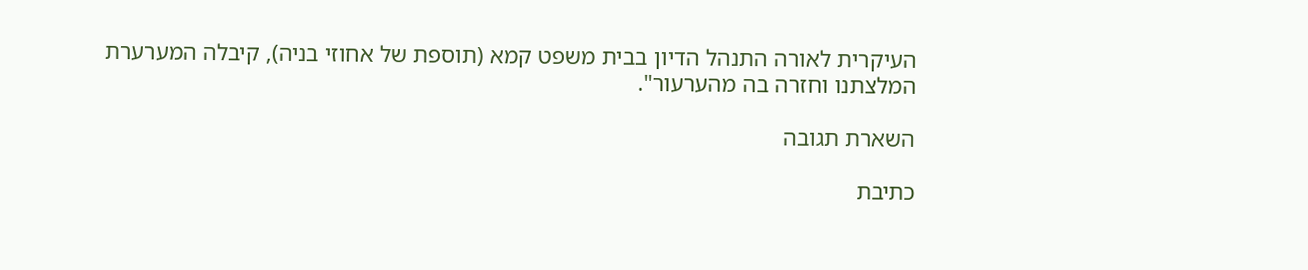העיקרית לאורה התנהל הדיון בבית משפט קמא (תוספת של אחוזי בניה), קיבלה המערערת המלצתנו וחזרה בה מהערעור".

השארת תגובה

כתיבת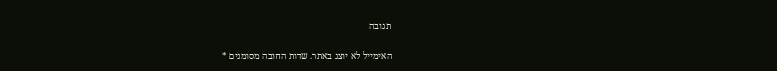תגובה

האימייל לא יוצג באתר. שדות החובה מסומנים *